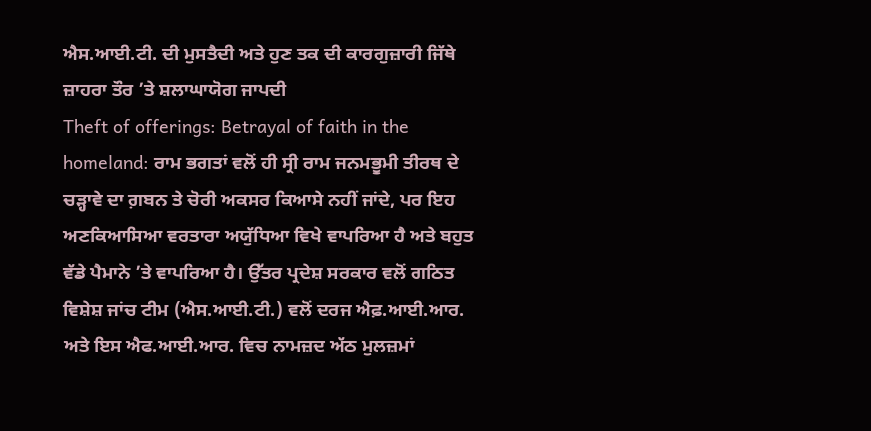ਐਸ.ਆਈ.ਟੀ. ਦੀ ਮੁਸਤੈਦੀ ਅਤੇ ਹੁਣ ਤਕ ਦੀ ਕਾਰਗੁਜ਼ਾਰੀ ਜਿੱਥੇ ਜ਼ਾਹਰਾ ਤੌਰ ’ਤੇ ਸ਼ਲਾਘਾਯੋਗ ਜਾਪਦੀ
Theft of offerings: Betrayal of faith in the homeland: ਰਾਮ ਭਗਤਾਂ ਵਲੋਂ ਹੀ ਸ੍ਰੀ ਰਾਮ ਜਨਮਭੂਮੀ ਤੀਰਥ ਦੇ ਚੜ੍ਹਾਵੇ ਦਾ ਗ਼ਬਨ ਤੇ ਚੋਰੀ ਅਕਸਰ ਕਿਆਸੇ ਨਹੀਂ ਜਾਂਦੇ, ਪਰ ਇਹ ਅਣਕਿਆਸਿਆ ਵਰਤਾਰਾ ਅਯੁੱਧਿਆ ਵਿਖੇ ਵਾਪਰਿਆ ਹੈ ਅਤੇ ਬਹੁਤ ਵੱਡੇ ਪੈਮਾਨੇ ’ਤੇ ਵਾਪਰਿਆ ਹੈ। ਉੱਤਰ ਪ੍ਰਦੇਸ਼ ਸਰਕਾਰ ਵਲੋਂ ਗਠਿਤ ਵਿਸ਼ੇਸ਼ ਜਾਂਚ ਟੀਮ (ਐਸ.ਆਈ.ਟੀ.) ਵਲੋਂ ਦਰਜ ਐਫ਼.ਆਈ.ਆਰ. ਅਤੇ ਇਸ ਐਫ.ਆਈ.ਆਰ. ਵਿਚ ਨਾਮਜ਼ਦ ਅੱਠ ਮੁਲਜ਼ਮਾਂ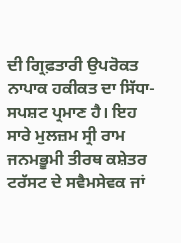ਦੀ ਗ੍ਰਿਫ਼ਤਾਰੀ ਉਪਰੋਕਤ ਨਾਪਾਕ ਹਕੀਕਤ ਦਾ ਸਿੱਧਾ-ਸਪਸ਼ਟ ਪ੍ਰਮਾਣ ਹੈ। ਇਹ ਸਾਰੇ ਮੁਲਜ਼ਮ ਸ੍ਰੀ ਰਾਮ ਜਨਮਭੂਮੀ ਤੀਰਥ ਕਸ਼ੇਤਰ ਟਰੱਸਟ ਦੇ ਸਵੈਮਸੇਵਕ ਜਾਂ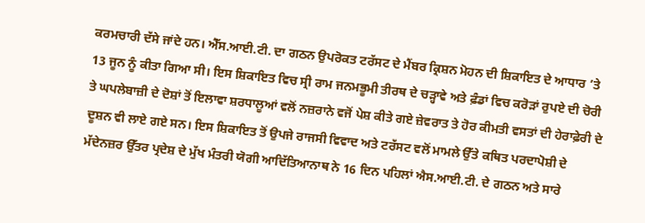ਕਰਮਚਾਰੀ ਦੱਸੇ ਜਾਂਦੇ ਹਨ। ਐੱਸ.ਆਈ.ਟੀ. ਦਾ ਗਠਨ ਉਪਰੋਕਤ ਟਰੱਸਟ ਦੇ ਮੈਂਬਰ ਕ੍ਰਿਸ਼ਨ ਮੋਹਨ ਦੀ ਸ਼ਿਕਾਇਤ ਦੇ ਆਧਾਰ ’ਤੇ 13 ਜੂਨ ਨੂੰ ਕੀਤਾ ਗਿਆ ਸੀ। ਇਸ ਸ਼ਿਕਾਇਤ ਵਿਚ ਸ੍ਰੀ ਰਾਮ ਜਨਮਭੂਮੀ ਤੀਰਥ ਦੇ ਚੜ੍ਹਾਵੇ ਅਤੇ ਫ਼ੰਡਾਂ ਵਿਚ ਕਰੋੜਾਂ ਰੁਪਏ ਦੀ ਚੋਰੀ ਤੇ ਘਪਲੇਬਾਜ਼ੀ ਦੇ ਦੋਸ਼ਾਂ ਤੋਂ ਇਲਾਵਾ ਸ਼ਰਧਾਲੂਆਂ ਵਲੋਂ ਨਜ਼ਰਾਨੇ ਵਜੋਂ ਪੇਸ਼ ਕੀਤੇ ਗਏ ਜ਼ੇਵਰਾਤ ਤੇ ਹੋਰ ਕੀਮਤੀ ਵਸਤਾਂ ਦੀ ਹੇਰਾਫ਼ੇਰੀ ਦੇ ਦੂਸ਼ਨ ਵੀ ਲਾਏ ਗਏ ਸਨ। ਇਸ ਸ਼ਿਕਾਇਤ ਤੋਂ ਉਪਜੇ ਰਾਜਸੀ ਵਿਵਾਦ ਅਤੇ ਟਰੱਸਟ ਵਲੋਂ ਮਾਮਲੇ ਉੱਤੇ ਕਥਿਤ ਪਰਦਾਪੋਸ਼ੀ ਦੇ ਮੱਦੇਨਜ਼ਰ ਉੱਤਰ ਪ੍ਰਦੇਸ਼ ਦੇ ਮੁੱਖ ਮੰਤਰੀ ਯੋਗੀ ਆਦਿੱਤਿਆਨਾਥ ਨੇ 16 ਦਿਨ ਪਹਿਲਾਂ ਐਸ.ਆਈ.ਟੀ. ਦੇ ਗਠਨ ਅਤੇ ਸਾਰੇ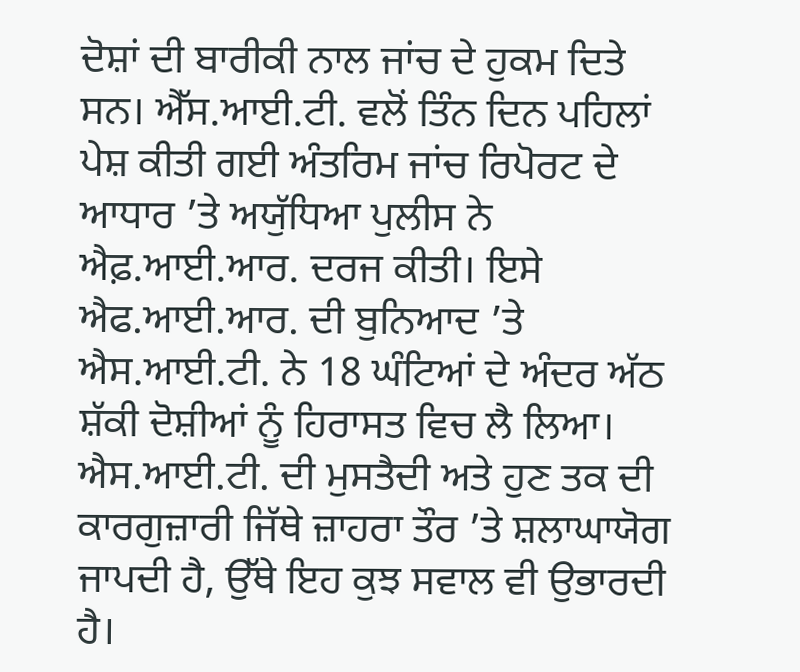ਦੋਸ਼ਾਂ ਦੀ ਬਾਰੀਕੀ ਨਾਲ ਜਾਂਚ ਦੇ ਹੁਕਮ ਦਿਤੇ ਸਨ। ਐੱਸ.ਆਈ.ਟੀ. ਵਲੋਂ ਤਿੰਨ ਦਿਨ ਪਹਿਲਾਂ ਪੇਸ਼ ਕੀਤੀ ਗਈ ਅੰਤਰਿਮ ਜਾਂਚ ਰਿਪੋਰਟ ਦੇ ਆਧਾਰ ’ਤੇ ਅਯੁੱਧਿਆ ਪੁਲੀਸ ਨੇ ਐਫ਼.ਆਈ.ਆਰ. ਦਰਜ ਕੀਤੀ। ਇਸੇ ਐਫ.ਆਈ.ਆਰ. ਦੀ ਬੁਨਿਆਦ ’ਤੇ ਐਸ.ਆਈ.ਟੀ. ਨੇ 18 ਘੰਟਿਆਂ ਦੇ ਅੰਦਰ ਅੱਠ ਸ਼ੱਕੀ ਦੋਸ਼ੀਆਂ ਨੂੰ ਹਿਰਾਸਤ ਵਿਚ ਲੈ ਲਿਆ।
ਐਸ.ਆਈ.ਟੀ. ਦੀ ਮੁਸਤੈਦੀ ਅਤੇ ਹੁਣ ਤਕ ਦੀ ਕਾਰਗੁਜ਼ਾਰੀ ਜਿੱਥੇ ਜ਼ਾਹਰਾ ਤੌਰ ’ਤੇ ਸ਼ਲਾਘਾਯੋਗ ਜਾਪਦੀ ਹੈ, ਉੱਥੇ ਇਹ ਕੁਝ ਸਵਾਲ ਵੀ ਉਭਾਰਦੀ ਹੈ।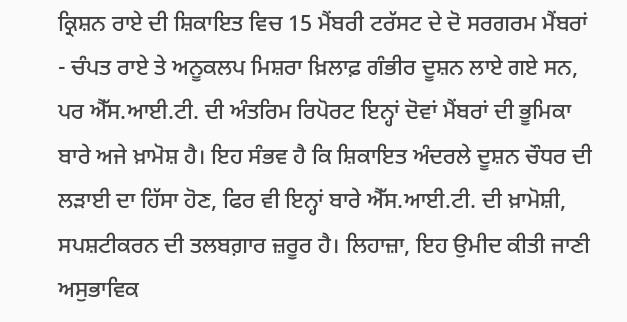ਕ੍ਰਿਸ਼ਨ ਰਾਏ ਦੀ ਸ਼ਿਕਾਇਤ ਵਿਚ 15 ਮੈਂਬਰੀ ਟਰੱਸਟ ਦੇ ਦੋ ਸਰਗਰਮ ਮੈਂਬਰਾਂ - ਚੰਪਤ ਰਾਏ ਤੇ ਅਨੂਕਲਪ ਮਿਸ਼ਰਾ ਖ਼ਿਲਾਫ਼ ਗੰਭੀਰ ਦੂਸ਼ਨ ਲਾਏ ਗਏ ਸਨ, ਪਰ ਐੱਸ.ਆਈ.ਟੀ. ਦੀ ਅੰਤਰਿਮ ਰਿਪੋਰਟ ਇਨ੍ਹਾਂ ਦੋਵਾਂ ਮੈਂਬਰਾਂ ਦੀ ਭੂਮਿਕਾ ਬਾਰੇ ਅਜੇ ਖ਼ਾਮੋਸ਼ ਹੈ। ਇਹ ਸੰਭਵ ਹੈ ਕਿ ਸ਼ਿਕਾਇਤ ਅੰਦਰਲੇ ਦੂਸ਼ਨ ਚੌਧਰ ਦੀ ਲੜਾਈ ਦਾ ਹਿੱਸਾ ਹੋਣ, ਫਿਰ ਵੀ ਇਨ੍ਹਾਂ ਬਾਰੇ ਐੱਸ.ਆਈ.ਟੀ. ਦੀ ਖ਼ਾਮੋਸ਼ੀ, ਸਪਸ਼ਟੀਕਰਨ ਦੀ ਤਲਬਗ਼ਾਰ ਜ਼ਰੂਰ ਹੈ। ਲਿਹਾਜ਼ਾ, ਇਹ ਉਮੀਦ ਕੀਤੀ ਜਾਣੀ ਅਸੁਭਾਵਿਕ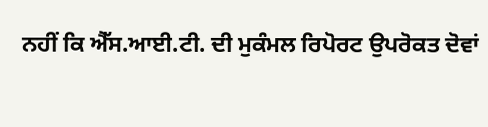ਨਹੀਂ ਕਿ ਐੱਸ.ਆਈ.ਟੀ. ਦੀ ਮੁਕੰਮਲ ਰਿਪੋਰਟ ਉਪਰੋਕਤ ਦੋਵਾਂ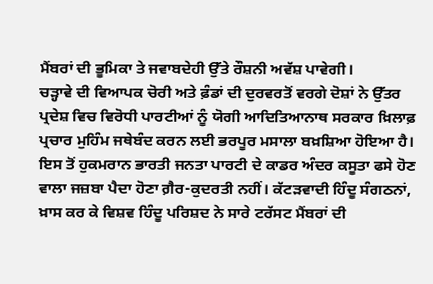ਮੈਂਬਰਾਂ ਦੀ ਭੂਮਿਕਾ ਤੇ ਜਵਾਬਦੇਹੀ ਉੱਤੇ ਰੌਸ਼ਨੀ ਅਵੱਸ਼ ਪਾਵੇਗੀ।
ਚੜ੍ਹਾਵੇ ਦੀ ਵਿਆਪਕ ਚੋਰੀ ਅਤੇ ਫ਼ੰਡਾਂ ਦੀ ਦੁਰਵਰਤੋਂ ਵਰਗੇ ਦੋਸ਼ਾਂ ਨੇ ਉੱਤਰ ਪ੍ਰਦੇਸ਼ ਵਿਚ ਵਿਰੋਧੀ ਪਾਰਟੀਆਂ ਨੂੰ ਯੋਗੀ ਆਦਿਤਿਆਨਾਥ ਸਰਕਾਰ ਖ਼ਿਲਾਫ਼ ਪ੍ਰਚਾਰ ਮੁਹਿੰਮ ਜਥੇਬੰਦ ਕਰਨ ਲਈ ਭਰਪੂਰ ਮਸਾਲਾ ਬਖ਼ਸ਼ਿਆ ਹੋਇਆ ਹੈ। ਇਸ ਤੋਂ ਹੁਕਮਰਾਨ ਭਾਰਤੀ ਜਨਤਾ ਪਾਰਟੀ ਦੇ ਕਾਡਰ ਅੰਦਰ ਕਸੂਤਾ ਫਸੇ ਹੋਣ ਵਾਲਾ ਜਜ਼ਬਾ ਪੈਦਾ ਹੋਣਾ ਗ਼ੈਰ-ਕੁਦਰਤੀ ਨਹੀਂ। ਕੱਟੜਵਾਦੀ ਹਿੰਦੂ ਸੰਗਠਨਾਂ, ਖ਼ਾਸ ਕਰ ਕੇ ਵਿਸ਼ਵ ਹਿੰਦੂ ਪਰਿਸ਼ਦ ਨੇ ਸਾਰੇ ਟਰੱਸਟ ਮੈਂਬਰਾਂ ਦੀ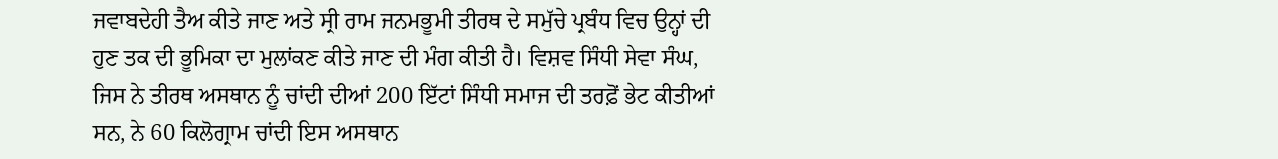ਜਵਾਬਦੇਹੀ ਤੈਅ ਕੀਤੇ ਜਾਣ ਅਤੇ ਸ੍ਰੀ ਰਾਮ ਜਨਮਭੂਮੀ ਤੀਰਥ ਦੇ ਸਮੁੱਚੇ ਪ੍ਰਬੰਧ ਵਿਚ ਉਨ੍ਹਾਂ ਦੀ ਹੁਣ ਤਕ ਦੀ ਭੂਮਿਕਾ ਦਾ ਮੁਲਾਂਕਣ ਕੀਤੇ ਜਾਣ ਦੀ ਮੰਗ ਕੀਤੀ ਹੈ। ਵਿਸ਼ਵ ਸਿੰਧੀ ਸੇਵਾ ਸੰਘ, ਜਿਸ ਨੇ ਤੀਰਥ ਅਸਥਾਨ ਨੂੰ ਚਾਂਦੀ ਦੀਆਂ 200 ਇੱਟਾਂ ਸਿੰਧੀ ਸਮਾਜ ਦੀ ਤਰਫ਼ੋਂ ਭੇਟ ਕੀਤੀਆਂ ਸਨ, ਨੇ 60 ਕਿਲੋਗ੍ਰਾਮ ਚਾਂਦੀ ਇਸ ਅਸਥਾਨ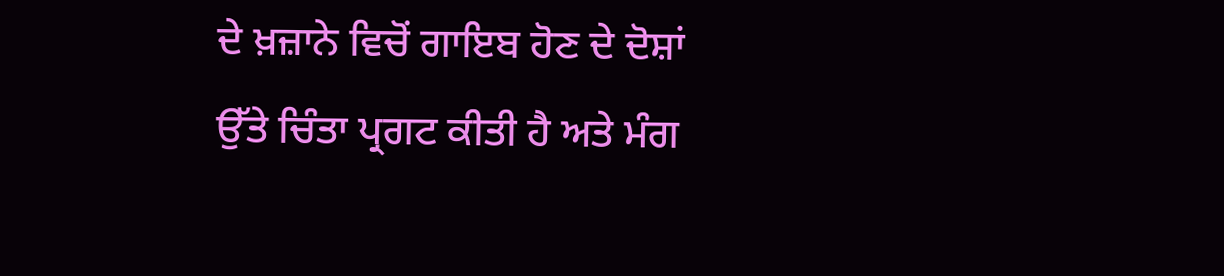ਦੇ ਖ਼ਜ਼ਾਨੇ ਵਿਚੋਂ ਗਾਇਬ ਹੋਣ ਦੇ ਦੋਸ਼ਾਂ ਉੱਤੇ ਚਿੰਤਾ ਪ੍ਰਗਟ ਕੀਤੀ ਹੈ ਅਤੇ ਮੰਗ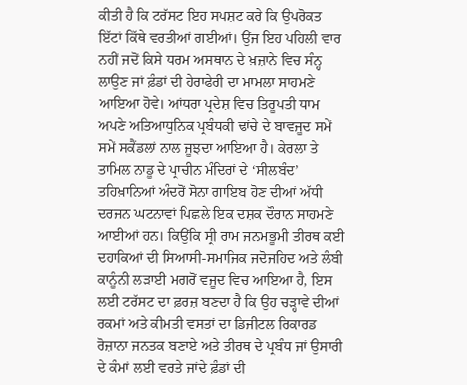ਕੀਤੀ ਹੈ ਕਿ ਟਰੱਸਟ ਇਹ ਸਪਸ਼ਟ ਕਰੇ ਕਿ ਉਪਰੋਕਤ ਇੱਟਾਂ ਕਿੱਥੇ ਵਰਤੀਆਂ ਗਈਆਂ। ਉਂਜ ਇਹ ਪਹਿਲੀ ਵਾਰ ਨਹੀਂ ਜਦੋਂ ਕਿਸੇ ਧਰਮ ਅਸਥਾਨ ਦੇ ਖ਼ਜ਼ਾਨੇ ਵਿਚ ਸੰਨ੍ਹ ਲਾਉਣ ਜਾਂ ਫ਼ੰਡਾਂ ਦੀ ਹੇਰਾਫੇਰੀ ਦਾ ਮਾਮਲਾ ਸਾਹਮਣੇ ਆਇਆ ਹੋਵੇ। ਆਂਧਰਾ ਪ੍ਰਦੇਸ਼ ਵਿਚ ਤਿਰੂਪਤੀ ਧਾਮ ਅਪਣੇ ਅਤਿਆਧੁਨਿਕ ਪ੍ਰਬੰਧਕੀ ਢਾਂਚੇ ਦੇ ਬਾਵਜੂਦ ਸਮੇਂ ਸਮੇਂ ਸਕੈਂਡਲਾਂ ਨਾਲ ਜੂਝਦਾ ਆਇਆ ਹੈ। ਕੇਰਲਾ ਤੇ ਤਾਮਿਲ ਨਾਡੂ ਦੇ ਪ੍ਰਾਚੀਨ ਮੰਦਿਰਾਂ ਦੇ ‘ਸੀਲਬੰਦ’ ਤਹਿਖ਼ਾਨਿਆਂ ਅੰਦਰੋਂ ਸੋਨਾ ਗਾਇਬ ਹੋਣ ਦੀਆਂ ਅੱਧੀ ਦਰਜਨ ਘਟਨਾਵਾਂ ਪਿਛਲੇ ਇਕ ਦਸ਼ਕ ਦੌਰਾਨ ਸਾਹਮਣੇ ਆਈਆਂ ਹਨ। ਕਿਉਂਕਿ ਸ੍ਰੀ ਰਾਮ ਜਨਮਭੂਮੀ ਤੀਰਥ ਕਈ ਦਹਾਕਿਆਂ ਦੀ ਸਿਆਸੀ-ਸਮਾਜਿਕ ਜਦੋਜਹਿਦ ਅਤੇ ਲੰਬੀ ਕਾਨੂੰਨੀ ਲੜਾਈ ਮਗਰੋਂ ਵਜੂਦ ਵਿਚ ਆਇਆ ਹੈ, ਇਸ ਲਈ ਟਰੱਸਟ ਦਾ ਫ਼ਰਜ਼ ਬਣਦਾ ਹੈ ਕਿ ਉਹ ਚੜ੍ਹਾਵੇ ਦੀਆਂ ਰਕਮਾਂ ਅਤੇ ਕੀਮਤੀ ਵਸਤਾਂ ਦਾ ਡਿਜੀਟਲ ਰਿਕਾਰਡ ਰੋਜ਼ਾਨਾ ਜਨਤਕ ਬਣਾਏ ਅਤੇ ਤੀਰਥ ਦੇ ਪ੍ਰਬੰਧ ਜਾਂ ਉਸਾਰੀ ਦੇ ਕੰਮਾਂ ਲਈ ਵਰਤੇ ਜਾਂਦੇ ਫ਼ੰਡਾਂ ਦੀ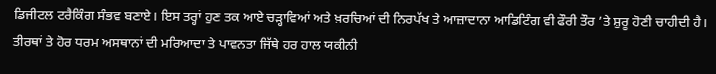ਡਿਜੀਟਲ ਟਰੈਕਿੰਗ ਸੰਭਵ ਬਣਾਏ। ਇਸ ਤਰ੍ਹਾਂ ਹੁਣ ਤਕ ਆਏ ਚੜ੍ਹਾਵਿਆਂ ਅਤੇ ਖ਼ਰਚਿਆਂ ਦੀ ਨਿਰਪੱਖ ਤੇ ਆਜ਼ਾਦਾਨਾ ਆਡਿਟਿੰਗ ਵੀ ਫੌਰੀ ਤੌਰ ’ਤੇ ਸ਼ੁਰੂ ਹੋਣੀ ਚਾਹੀਦੀ ਹੈ। ਤੀਰਥਾਂ ਤੇ ਹੋਰ ਧਰਮ ਅਸਥਾਨਾਂ ਦੀ ਮਰਿਆਦਾ ਤੇ ਪਾਵਨਤਾ ਜਿੱਥੇ ਹਰ ਹਾਲ ਯਕੀਨੀ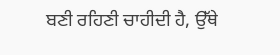ਬਣੀ ਰਹਿਣੀ ਚਾਹੀਦੀ ਹੈ, ਉੱਥੇ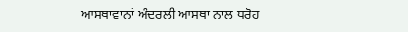ਆਸਥਾਵਾਨਾਂ ਅੰਦਰਲੀ ਆਸਥਾ ਨਾਲ ਧਰੋਹ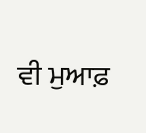ਵੀ ਮੁਆਫ਼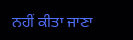ਨਹੀਂ ਕੀਤਾ ਜਾਣਾ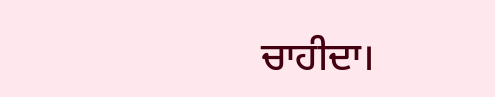ਚਾਹੀਦਾ।